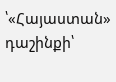՝«Հայաստան» դաշինքի՝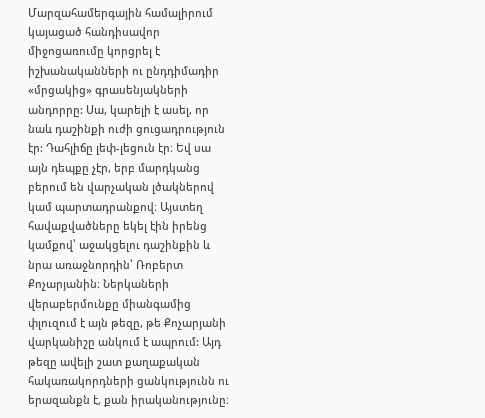Մարզահամերգային համալիրում կայացած հանդիսավոր միջոցառումը կորցրել է իշխանականների ու ընդդիմադիր «մրցակից» գրասենյակների անդորրը: Սա, կարելի է ասել, որ նաև դաշինքի ուժի ցուցադրություն էր: Դահլիճը լեփ-լեցուն էր։ Եվ սա այն դեպքը չէր, երբ մարդկանց բերում են վարչական լծակներով կամ պարտադրանքով։ Այստեղ հավաքվածները եկել էին իրենց կամքով՝ աջակցելու դաշինքին և նրա առաջնորդին՝ Ռոբերտ Քոչարյանին։ Ներկաների վերաբերմունքը միանգամից փլուզում է այն թեզը, թե Քոչարյանի վարկանիշը անկում է ապրում: Այդ թեզը ավելի շատ քաղաքական հակառակորդների ցանկությունն ու երազանքն է, քան իրականությունը։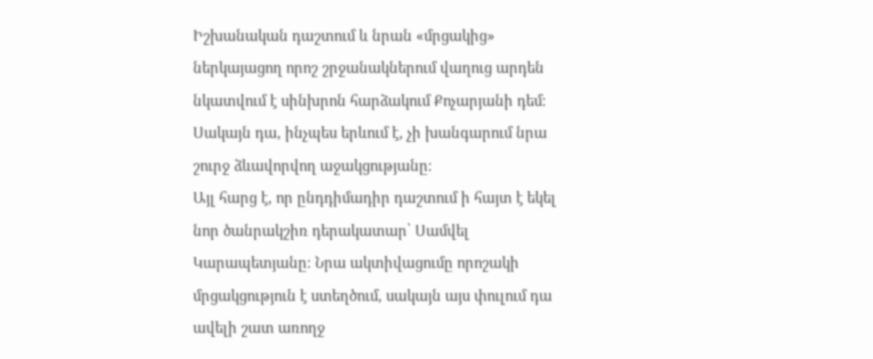Իշխանական դաշտում և նրան «մրցակից» ներկայացող որոշ շրջանակներում վաղուց արդեն նկատվում է սինխրոն հարձակում Քոչարյանի դեմ։ Սակայն դա, ինչպես երևում է, չի խանգարում նրա շուրջ ձևավորվող աջակցությանը։
Այլ հարց է, որ ընդդիմադիր դաշտում ի հայտ է եկել նոր ծանրակշիռ դերակատար՝ Սամվել Կարապետյանը։ Նրա ակտիվացումը որոշակի մրցակցություն է ստեղծում, սակայն այս փուլում դա ավելի շատ առողջ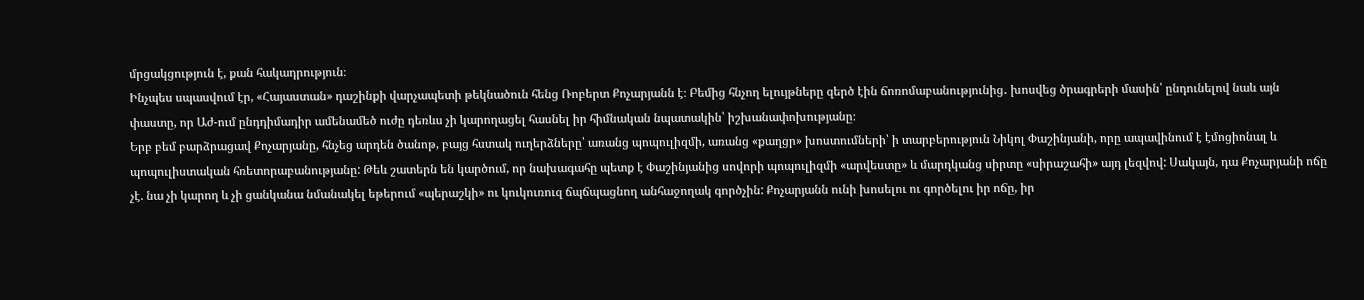մրցակցություն է, քան հակադրություն։
Ինչպես սպասվում էր, «Հայաստան» դաշինքի վարչապետի թեկնածուն հենց Ռոբերտ Քոչարյանն է։ Բեմից հնչող ելույթները զերծ էին ճոռոմաբանությունից․ խոսվեց ծրագրերի մասին՝ ընդունելով նաև այն փաստը, որ Աժ-ում ընդդիմադիր ամենամեծ ուժը դեռևս չի կարողացել հասնել իր հիմնական նպատակին՝ իշխանափոխությանը։
Երբ բեմ բարձրացավ Քոչարյանը, հնչեց արդեն ծանոթ, բայց հստակ ուղերձները՝ առանց պոպուլիզմի, առանց «քաղցր» խոստումների՝ ի տարբերություն Նիկոլ Փաշինյանի, որը ապավինում է էմոցիոնալ և պոպուլիստական հռետորաբանությանը: Թեև շատերն են կարծում, որ նախագահը պետք է Փաշինյանից սովորի պոպուլիզմի «արվեստը» և մարդկանց սիրտը «սիրաշահի» այդ լեզվով: Սակայն, դա Քոչարյանի ոճը չէ. նա չի կարող և չի ցանկանա նմանակել եթերում «պերաշկի» ու կուկուռուզ ճպճպացնող անհաջողակ գործչին: Քոչարյանն ունի խոսելու ու գործելու իր ոճը, իր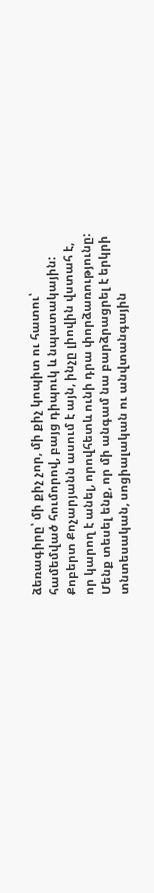ձեռագիրը՝ մի քիչ չոր, մի քիչ կոպիտ ու հատու՝ համեմված հումորով, բայց դիպուկ և նպատակային: Քոբերտ Քոչարյանն ասում է այն, ինչը լիովին վստահ է, որ կարող է անել, որովհետև ունի դրա փորձառությունը: Մենք տեսել ենք, որ մի անգամ նա բարձրացրել է երկրի տնտեսական, սոցիալական ու անվտանգային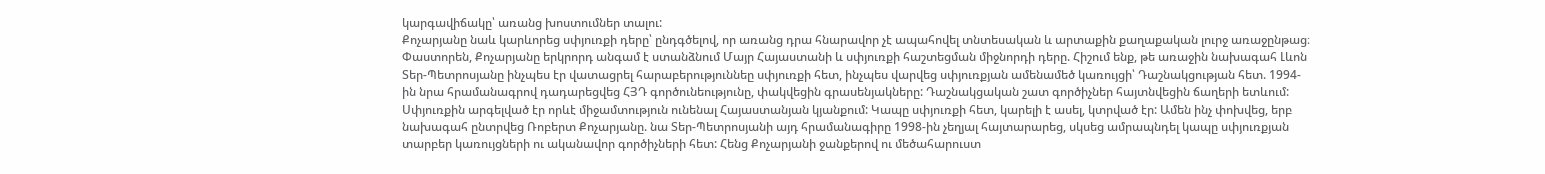կարգավիճակը՝ առանց խոստումներ տալու:
Քոչարյանը նաև կարևորեց սփյուռքի դերը՝ ընդգծելով, որ առանց դրա հնարավոր չէ ապահովել տնտեսական և արտաքին քաղաքական լուրջ առաջընթաց։ Փաստորեն, Քոչարյանը երկրորդ անգամ է ստանձնում Մայր Հայաստանի և սփյուռքի հաշտեցման միջնորդի դերը. Հիշում ենք, թե առաջին նախագահ Լևոն Տեր-Պետրոսյանը ինչպես էր վատացրել հարաբերություննեը սփյուռքի հետ, ինչպես վարվեց սփյուռքյան ամենամեծ կառույցի՝ Դաշնակցության հետ. 1994-ին նրա հրամանագրով դադարեցվեց ՀՅԴ գործունեությունը, փակվեցին գրասենյակները: Դաշնակցական շատ գործիչներ հայտնվեցին ճաղերի ետևում: Սփյուռքին արգելված էր որևէ միջամտություն ունենալ Հայաստանյան կյանքում: Կապը սփյուռքի հետ, կարելի է ասել, կտրված էր: Ամեն ինչ փոխվեց, երբ նախագահ ընտրվեց Ռոբերտ Քոչարյանը. նա Տեր-Պետրոսյանի այդ հրամանագիրը 1998-ին չեղյալ հայտարարեց, սկսեց ամրապնդել կապը սփյուռքյան տարբեր կառույցների ու ականավոր գործիչների հետ: Հենց Քոչարյանի ջանքերով ու մեծահարուստ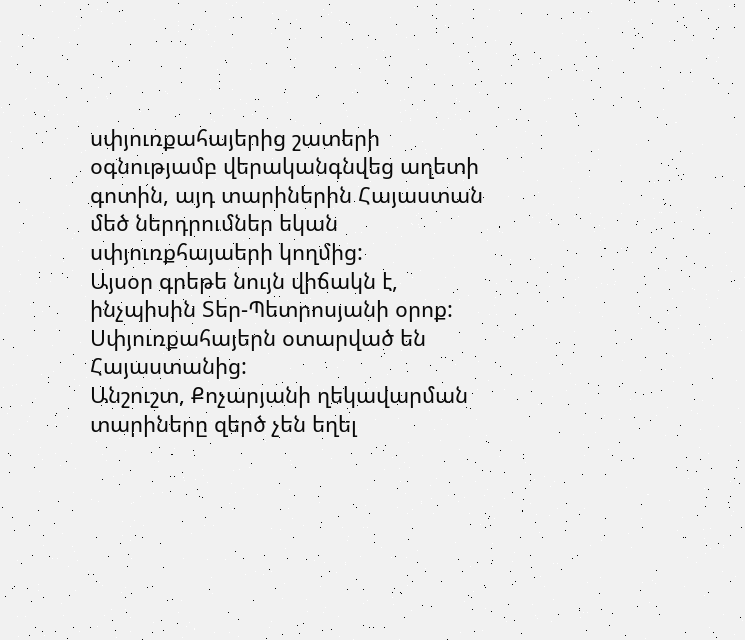սփյուռքահայերից շատերի օգնությամբ վերականգնվեց աղետի գոտին, այդ տարիներին Հայաստան մեծ ներդրումներ եկան սփյուռքհայաերի կողմից:
Այսօր գրեթե նույն վիճակն է, ինչպիսին Տեր-Պետրոսյանի օրոք: Սփյուռքահայերն օտարված են Հայաստանից:
Անշուշտ, Քոչարյանի ղեկավարման տարիները զերծ չեն եղել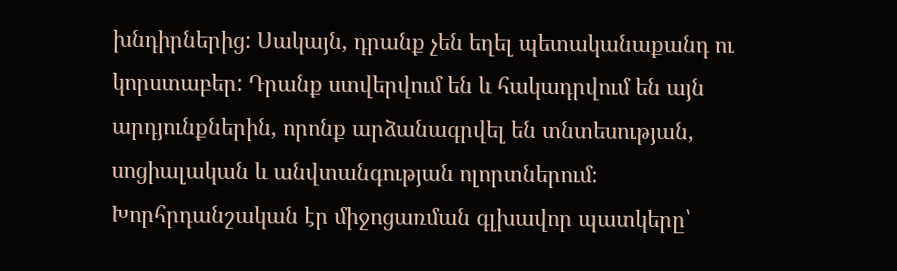խնդիրներից: Սակայն, դրանք չեն եղել պետականաքանդ ու կորստաբեր: Դրանք ստվերվում են և հակադրվում են այն արդյունքներին, որոնք արձանագրվել են տնտեսության, սոցիալական և անվտանգության ոլորտներում։
Խորհրդանշական էր միջոցառման գլխավոր պատկերը՝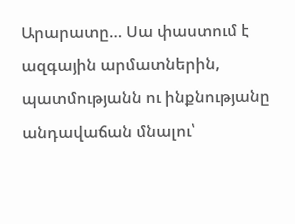Արարատը… Սա փաստում է ազգային արմատներին, պատմությանն ու ինքնությանը անդավաճան մնալու՝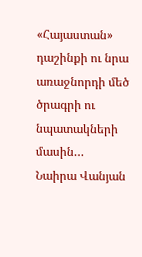«Հայաստան» դաշինքի ու նրա առաջնորդի մեծ ծրագրի ու նպատակների մասին…
Նաիրա Վանյան